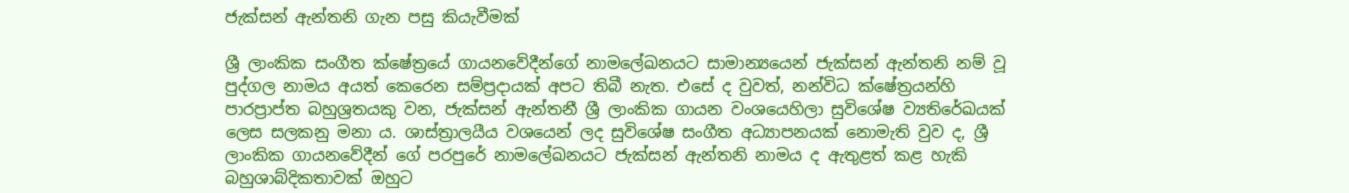ජැක්සන් ඇන්තනි ගැන පසු කියැවීමක්

ශ්‍රී ලාංකික සංගීත ක්ෂේත්‍රයේ ගායනවේදීන්ගේ නාමලේඛනයට සාමාන්‍යයෙන් ජැක්සන් ඇන්තනි නම් වූ පුද්ගල නාමය අයත් කෙරෙන සම්ප්‍රදායක් අපට තිබී නැත. එසේ ද වුවත්, නන්විධ ක්ෂේත්‍රයන්හි පාරප්‍රාප්ත බහුශ්‍රතයකු වන, ජැක්සන් ඇන්තනී ශ්‍රී ලාංකික ගායන වංශයෙහිලා සුවිශේෂ ව්‍යතිරේඛයක් ලෙස සලකනු මනා ය. ශාස්ත්‍රාලයීය වශයෙන් ලද සුවිශේෂ සංගීත අධ්‍යාපනයක් නොමැති වුව ද, ශ්‍රී ලාංකික ගායනවේදීන් ගේ පරපුරේ නාමලේඛනයට ජැක්සන් ඇන්තනි නාමය ද ඇතුළත් කළ හැකි බහුශාබ්දිකතාවක් ඔහුට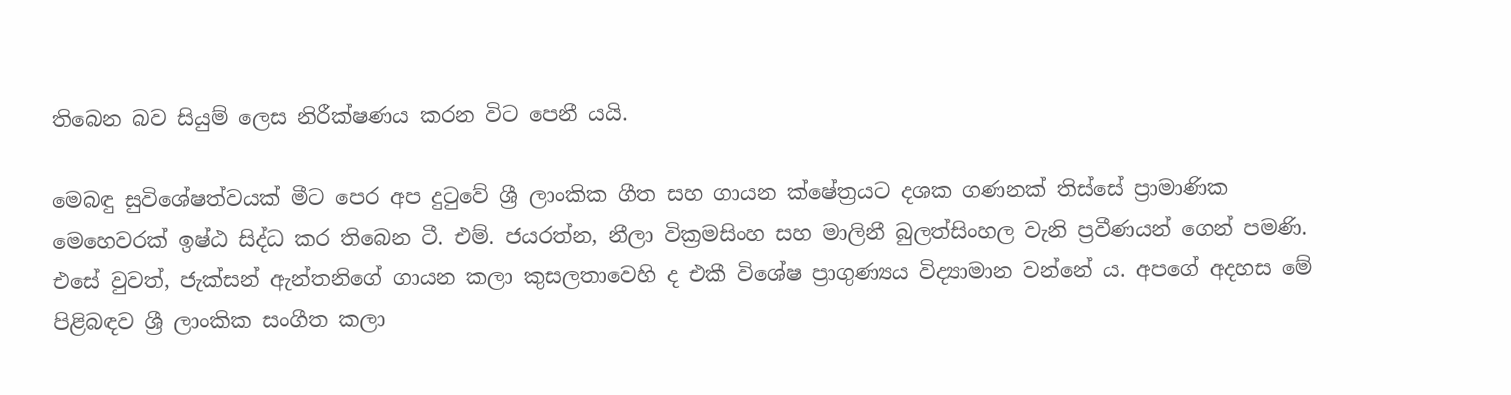තිබෙන බව සියුම් ලෙස නිරීක්ෂණය කරන විට පෙනී යයි.

මෙබඳු සුවිශේෂත්වයක් මීට පෙර අප දුටුවේ ශ්‍රී ලාංකික ගීත සහ ගායන ක්ෂේත්‍රයට දශක ගණනක් තිස්සේ ප්‍රාමාණික මෙහෙවරක් ඉෂ්ඨ සිද්ධ කර තිබෙන ටී. එම්. ජයරත්න, නීලා වික්‍රමසිංහ සහ මාලිනී බුලත්සිංහල වැනි ප්‍රවීණයන් ගෙන් පමණි. එසේ වුවත්, ජැක්සන් ඇන්තනිගේ ගායන කලා කුසලතාවෙහි ද එකී විශේෂ ප්‍රාගුණ්‍යය විද්‍යාමාන වන්නේ ය. අපගේ අදහස මේ පිළිබඳව ශ්‍රී ලාංකික සංගීත කලා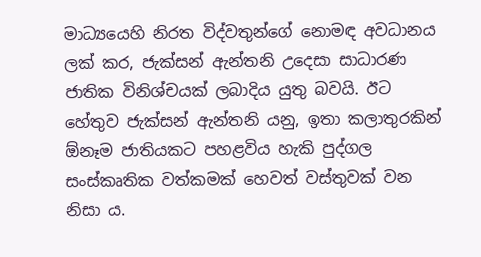මාධ්‍යයෙහි නිරත විද්වතුන්ගේ නොමඳ අවධානය ලක් කර, ජැක්සන් ඇන්තනි උදෙසා සාධාරණ ජාතික විනිශ්චයක් ලබාදිය යුතු බවයි. ඊට හේතුව ජැක්සන් ඇන්තනි යනු, ඉතා කලාතුරකින් ඕනෑම ජාතියකට පහළවිය හැකි පුද්ගල සංස්කෘතික වත්කමක් හෙවත් වස්තුවක් වන නිසා ය.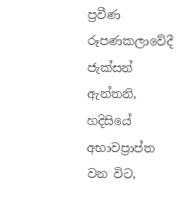ප්‍රවීණ රූපණකලාවේදී ජැක්සන් ඇන්තනි, හදිසියේ අභාවප්‍රාප්ත වන විට,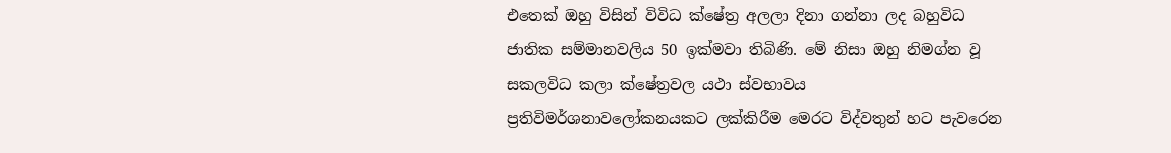එතෙක් ඔහු විසින් විවිධ ක්ෂේත්‍ර අලලා දිනා ගන්නා ලද බහුවිධ ජාතික සම්මානවලිය 50 ඉක්මවා තිබිණි. මේ නිසා ඔහු නිමග්න වූ සකලවිධ කලා ක්ෂේත්‍රවල යථා ස්වභාවය ප්‍රතිවිමර්ශනාවලෝකනයකට ලක්කිරීම මෙරට විද්වතුන් හට පැවරෙන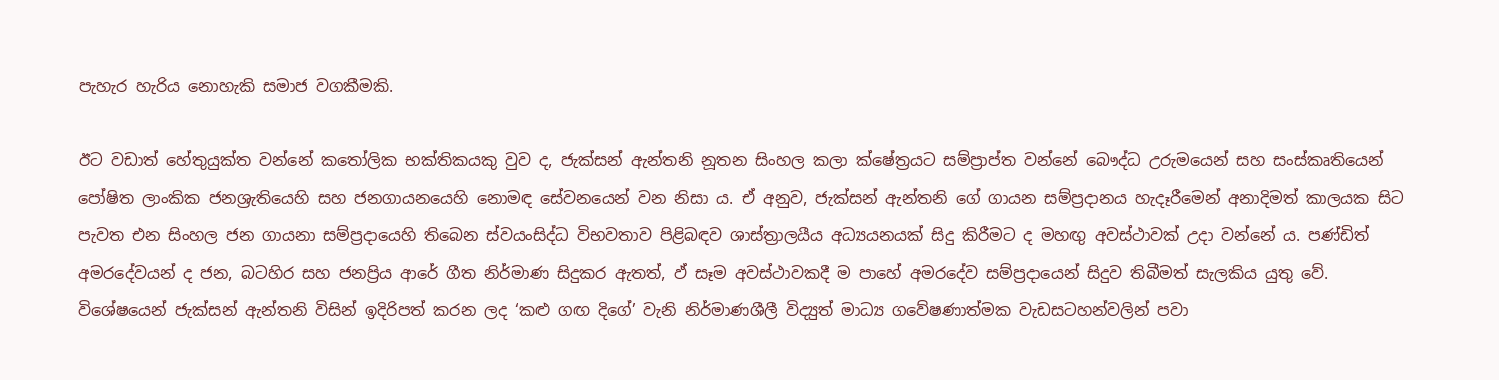පැහැර හැරිය නොහැකි සමාජ වගකීමකි.

ඊට වඩාත් හේතුයුක්ත වන්නේ කතෝලික භක්තිකයකු වුව ද, ජැක්සන් ඇන්තනි නූතන සිංහල කලා ක්ෂේත්‍රයට සම්ප්‍රාප්ත වන්නේ බෞද්ධ උරුමයෙන් සහ සංස්කෘතියෙන් පෝෂිත ලාංකික ජනශ්‍රැතියෙහි සහ ජනගායනයෙහි නොමඳ සේවනයෙන් වන නිසා ය. ඒ අනුව, ජැක්සන් ඇන්තනි ගේ ගායන සම්ප්‍රදානය හැදෑරීමෙන් අනාදිමත් කාලයක සිට පැවත එන සිංහල ජන ගායනා සම්ප්‍රදායෙහි තිබෙන ස්වයංසිද්ධ විභවතාව පිළිබඳව ශාස්ත්‍රාලයීය අධ්‍යයනයක් සිදු කිරීමට ද මහඟු අවස්ථාවක් උදා වන්නේ ය. පණ්ඩිත් අමරදේවයන් ද ජන, බටහිර සහ ජනප්‍රිය ආරේ ගීත නිර්මාණ සිදුකර ඇතත්, ඵ් සෑම අවස්ථාවකදී ම පාහේ අමරදේව සම්ප්‍රදායෙන් සිදුව තිබීමත් සැලකිය යුතු වේ. විශේෂයෙන් ජැක්සන් ඇන්තනි විසින් ඉදිරිපත් කරන ලද ‘කළු ගඟ දිගේ’ වැනි නිර්මාණශීලී විද්‍යුත් මාධ්‍ය ගවේෂණාත්මක වැඩසටහන්වලින් පවා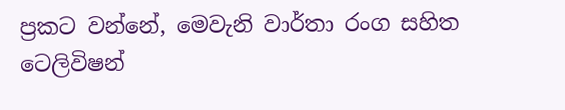ප්‍රකට වන්නේ, මෙවැනි වාර්තා රංග සහිත ටෙලිවිෂන්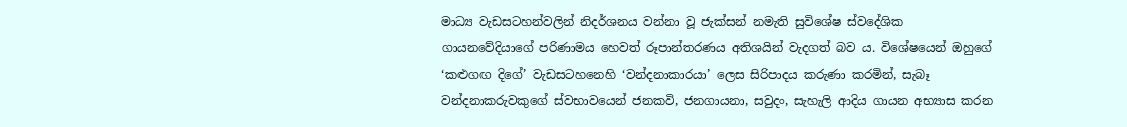මාධ්‍ය වැඩසටහන්වලින් නිදර්ශනය වන්නා වූ ජැක්සන් නමැති සුවිශේෂ ස්වදේශික ගායනවේදියාගේ පරිණාමය හෙවත් රූපාන්තරණය අතිශයින් වැදගත් බව ය. විශේෂයෙන් ඔහුගේ ‘කළුගඟ දිගේ’ වැඩසටහනෙහි ‘වන්දනාකාරයා’ ලෙස සිරිපාදය කරුණා කරමින්, සැබෑ වන්දනාකරුවකුගේ ස්වභාවයෙන් ජනකවි, ජනගායනා, සවුදං, සැහැලි ආදිය ගායන අභ්‍යාස කරන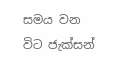සමය වන විට ජැක්සන්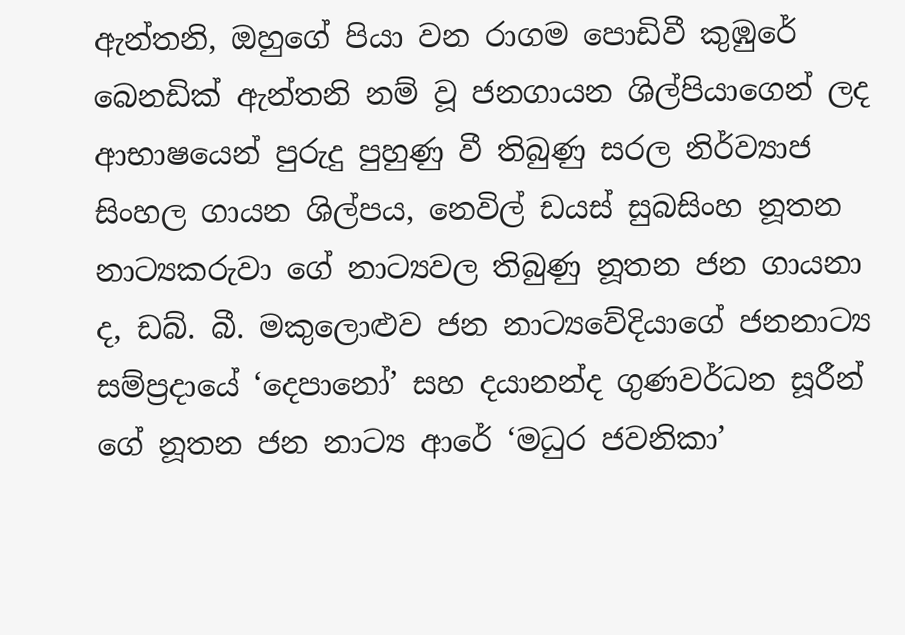ඇන්තනි, ඔහුගේ පියා වන රාගම පොඩිවී කුඹුරේ බෙනඩික් ඇන්තනි නම් වූ ජනගායන ශිල්පියාගෙන් ලද ආභාෂයෙන් පුරුදු පුහුණු වී තිබුණු සරල නිර්ව්‍යාජ සිංහල ගායන ශිල්පය, නෙවිල් ඩයස් සුබසිංහ නූතන නාට්‍යකරුවා ගේ නාට්‍යවල තිබුණු නූතන ජන ගායනා ද, ඩබ්. බී. මකුලොළුව ජන නාට්‍යවේදියාගේ ජනනාට්‍ය සම්ප්‍රදායේ ‘දෙපානෝ’ සහ දයානන්ද ගුණවර්ධන සූරීන් ගේ නූතන ජන නාට්‍ය ආරේ ‘මධුර ජවනිකා’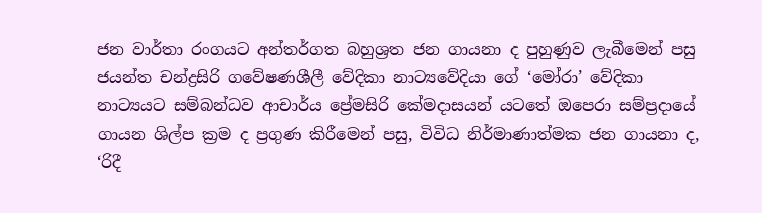ජන වාර්තා රංගයට අන්තර්ගත බහුශ්‍රත ජන ගායනා ද පුහුණුව ලැබීමෙන් පසු ජයන්ත චන්ද්‍රසිරි ගවේෂණශීලී වේදිකා නාට්‍යවේදියා ගේ ‘මෝරා’ වේදිකා නාට්‍යයට සම්බන්ධව ආචාර්ය ප්‍රේමසිරි කේමදාසයන් යටතේ ඔපෙරා සම්ප්‍රදායේ ගායන ශිල්ප ක්‍රම ද ප්‍රගුණ කිරීමෙන් පසු, විවිධ නිර්මාණාත්මක ජන ගායනා ද, ‘රිදී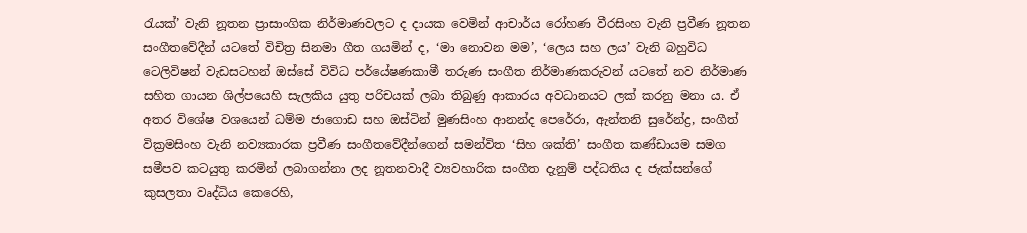රැයක්’ වැනි නූතන ප්‍රාසාංගික නිර්මාණවලට ද දායක වෙමින් ආචාර්ය රෝහණ වීරසිංහ වැනි ප්‍රවීණ නූතන සංගීතවේදීන් යටතේ විචිත්‍ර සිනමා ගීත ගයමින් ද, ‘මා නොවන මම’, ‘ලෙය සහ ලය’ වැනි බහුවිධ ටෙලිවිෂන් වැඩසටහන් ඔස්සේ විවිධ පර්යේෂණකාමී තරුණ සංගීත නිර්මාණකරුවන් යටතේ නව නිර්මාණ සහිත ගායන ශිල්පයෙහි සැලකිය යුතු පරිචයක් ලබා තිබුණු ආකාරය අවධානයට ලක් කරනු මනා ය. ඒ අතර විශේෂ වශයෙන් ධම්ම ජාගොඩ සහ ඔස්ටින් මුණසිංහ ආනන්ද පෙරේරා, ඇන්තනි සුරේන්ද්‍ර, සංගීත් වික්‍රමසිංහ වැනි නව්‍යකාරක ප්‍රවීණ සංගීතවේදීන්ගෙන් සමන්විත ‘සිහ ශක්ති’ සංගීත කණ්ඩායම සමග සමීපව කටයුතු කරමින් ලබාගන්නා ලද නූතනවාදී ව්‍යවහාරික සංගීත දැනුම් පද්ධතිය ද ජැක්සන්ගේ කුසලතා වෘද්ධිය කෙරෙහි,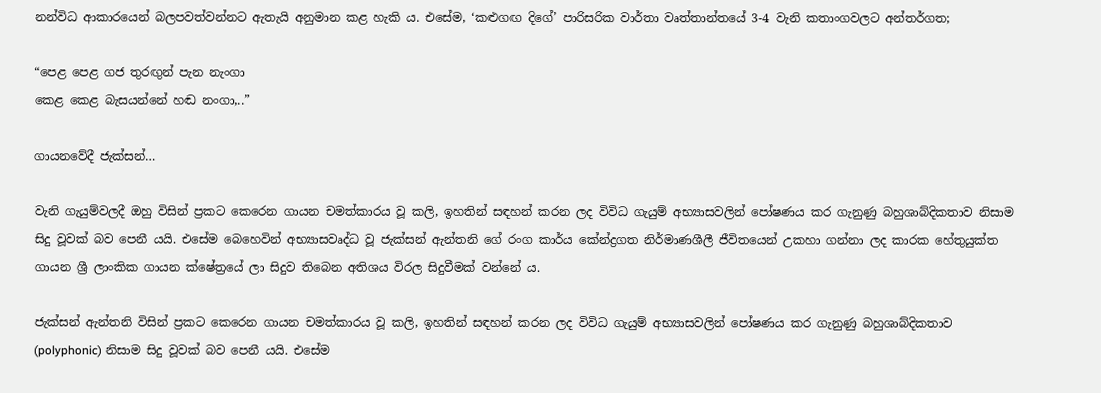නන්විධ ආකාරයෙන් බලපවත්වන්නට ඇතැයි අනුමාන කළ හැකි ය. එසේම, ‘කළුගඟ දිගේ’ පාරිසරික වාර්තා වෘත්තාන්තයේ 3-4 වැනි කතාංගවලට අන්තර්ගත;

“පෙළ පෙළ ගජ තුරඟුන් පැන නැංගා
කෙළ කෙළ බැසයන්නේ හඬ නංගා,..”

ගායනවේදී ජැක්සන්…

වැනි ගැයුම්වලදී ඔහු විසින් ප්‍රකට කෙරෙන ගායන චමත්කාරය වූ කලි, ඉහතින් සඳහන් කරන ලද විවිධ ගැයුම් අභ්‍යාසවලින් පෝෂණය කර ගැනුණු බහුශාබ්දිකතාව නිසාම සිදු වූවක් බව පෙනී යයි. එසේම බෙහෙවින් අභ්‍යාසවෘද්ධ වූ ජැක්සන් ඇන්තනි ගේ රංග කාර්ය කේන්ද්‍රගත නිර්මාණශීලී ජීවිතයෙන් උකහා ගන්නා ලද කාරක හේතුයුක්ත ගායන ශ්‍රී ලාංකික ගායන ක්ෂේත්‍රයේ ලා සිදුව තිබෙන අතිශය විරල සිදුවීමක් වන්නේ ය.

ජැක්සන් ඇන්තනි විසින් ප්‍රකට කෙරෙන ගායන චමත්කාරය වූ කලි, ඉහතින් සඳහන් කරන ලද විවිධ ගැයුම් අභ්‍යාසවලින් පෝෂණය කර ගැනුණු බහුශාබ්දිකතාව (polyphonic) නිසාම සිදු වූවක් බව පෙනී යයි. එසේම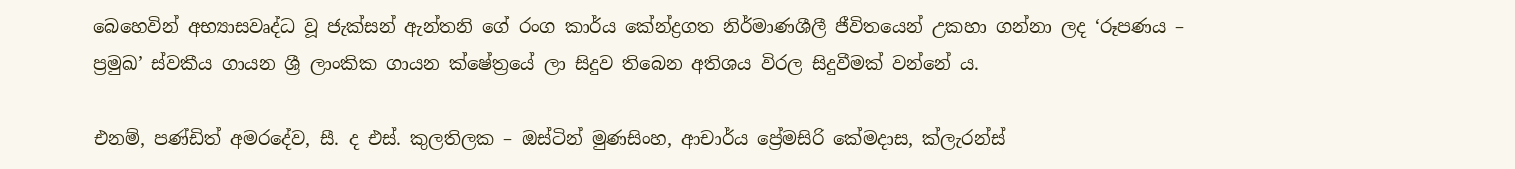බෙහෙවින් අභ්‍යාසවෘද්ධ වූ ජැක්සන් ඇන්තනි ගේ රංග කාර්ය කේන්ද්‍රගත නිර්මාණශීලී ජීවිතයෙන් උකහා ගන්නා ලද ‘රූපණය – ප්‍රමුඛ’ ස්වකීය ගායන ශ්‍රී ලාංකික ගායන ක්ෂේත්‍රයේ ලා සිදුව තිබෙන අතිශය විරල සිදුවීමක් වන්නේ ය.

එනම්, පණ්ඩිත් අමරදේව, සී. ද එස්. කුලතිලක – ඔස්ටින් මුණසිංහ, ආචාර්ය ප්‍රේමසිරි කේමදාස, ක්ලැරන්ස්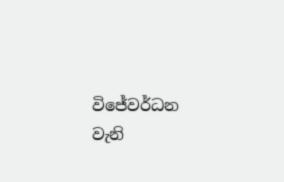විජේවර්ධන වැනි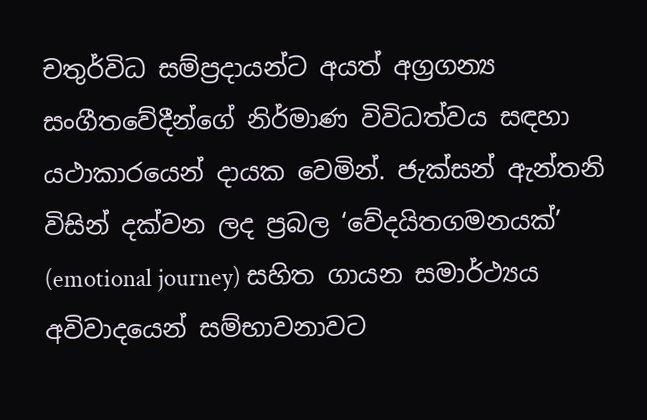චතුර්විධ සම්ප්‍රදායන්ට අයත් අග්‍රගන්‍ය සංගීතවේදීන්ගේ නිර්මාණ විවිධත්වය සඳහා යථාකාරයෙන් දායක වෙමින්. ජැක්සන් ඇන්තනි විසින් දක්වන ලද ප්‍රබල ‘වේදයිතගමනයක්’ (emotional journey) සහිත ගායන සමාර්ථ්‍යය අවිවාදයෙන් සම්භාවනාවට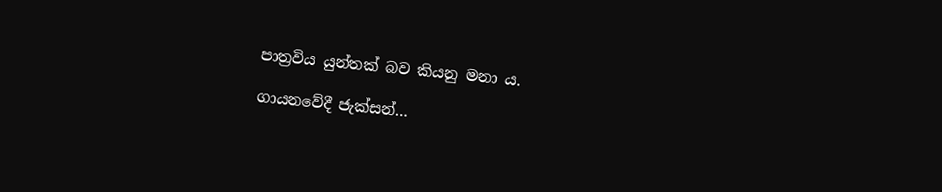පාත්‍රවිය යුන්තක් බව කියනු මනා ය.

ගායනවේදී ජැක්සන්…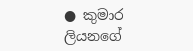● කුමාර ලියනගේ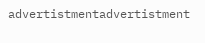advertistmentadvertistment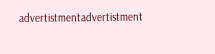advertistmentadvertistment